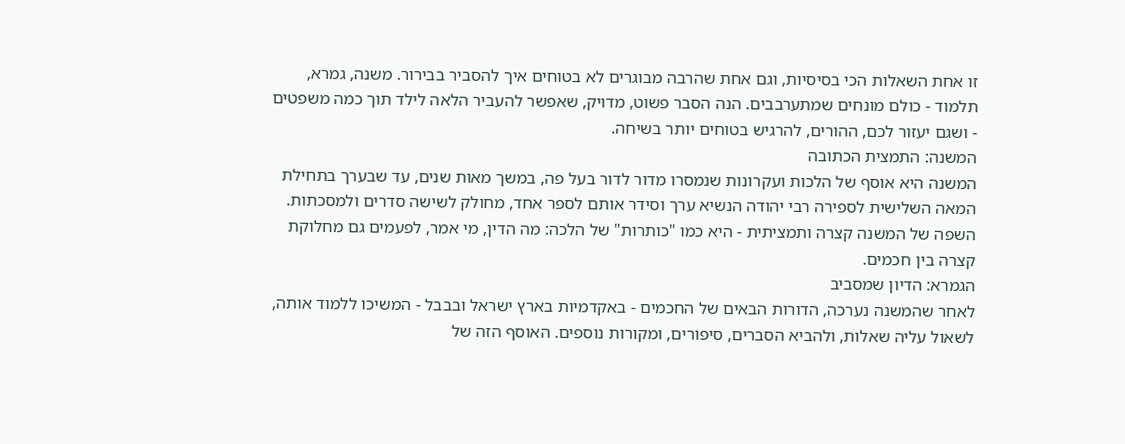זו אחת השאלות הכי בסיסיות, וגם אחת שהרבה מבוגרים לא בטוחים איך להסביר בבירור. משנה, גמרא, תלמוד - כולם מונחים שמתערבבים. הנה הסבר פשוט, מדויק, שאפשר להעביר הלאה לילד תוך כמה משפטים - ושגם יעזור לכם, ההורים, להרגיש בטוחים יותר בשיחה.
המשנה: התמצית הכתובה
המשנה היא אוסף של הלכות ועקרונות שנמסרו מדור לדור בעל פה, במשך מאות שנים, עד שבערך בתחילת המאה השלישית לספירה רבי יהודה הנשיא ערך וסידר אותם לספר אחד, מחולק לשישה סדרים ולמסכתות. השפה של המשנה קצרה ותמציתית - היא כמו "כותרות" של הלכה: מה הדין, מי אמר, לפעמים גם מחלוקת קצרה בין חכמים.
הגמרא: הדיון שמסביב
לאחר שהמשנה נערכה, הדורות הבאים של החכמים - באקדמיות בארץ ישראל ובבבל - המשיכו ללמוד אותה, לשאול עליה שאלות, ולהביא הסברים, סיפורים, ומקורות נוספים. האוסף הזה של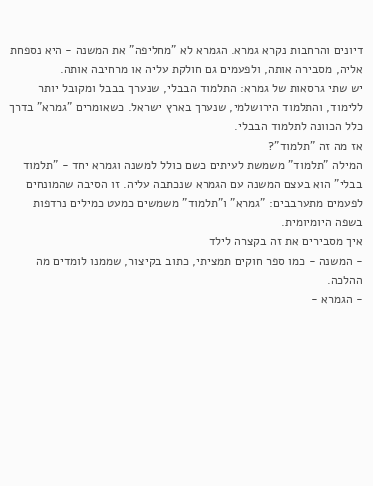דיונים והרחבות נקרא גמרא. הגמרא לא "מחליפה" את המשנה - היא נספחת אליה, מסבירה אותה, ולפעמים גם חולקת עליה או מרחיבה אותה.
יש שתי גרסאות של גמרא: התלמוד הבבלי, שנערך בבבל ומקובל יותר ללימוד, והתלמוד הירושלמי, שנערך בארץ ישראל. כשאומרים "גמרא" בדרך כלל הכוונה לתלמוד הבבלי.
אז מה זה "תלמוד"?
המילה "תלמוד" משמשת לעיתים כשם כולל למשנה וגמרא יחד - "תלמוד בבלי" הוא בעצם המשנה עם הגמרא שנכתבה עליה. זו הסיבה שהמונחים לפעמים מתערבבים: "גמרא" ו"תלמוד" משמשים כמעט כמילים נרדפות בשפה היומיומית.
איך מסבירים את זה בקצרה לילד
- המשנה - כמו ספר חוקים תמציתי, כתוב בקיצור, שממנו לומדים מה ההלכה.
- הגמרא -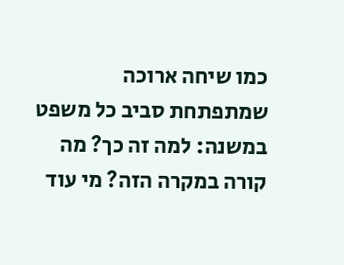כמו שיחה ארוכה שמתפתחת סביב כל משפט במשנה: למה זה כך? מה קורה במקרה הזה? מי עוד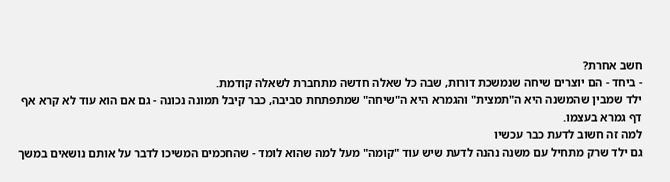חשב אחרת?
- ביחד - הם יוצרים שיחה שנמשכת דורות, שבה כל שאלה חדשה מתחברת לשאלה קודמת.
ילד שמבין שהמשנה היא ה"תמצית" והגמרא היא ה"שיחה" שמתפתחת סביבה, כבר קיבל תמונה נכונה - גם אם הוא עוד לא קרא אף דף גמרא בעצמו.
למה זה חשוב לדעת כבר עכשיו
גם ילד שרק מתחיל עם משנה נהנה לדעת שיש עוד "קומה" מעל למה שהוא לומד - שהחכמים המשיכו לדבר על אותם נושאים במשך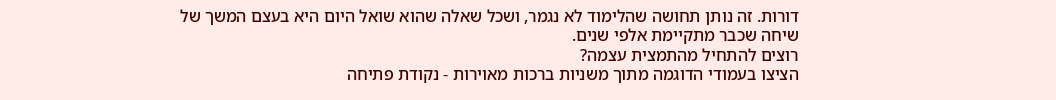דורות. זה נותן תחושה שהלימוד לא נגמר, ושכל שאלה שהוא שואל היום היא בעצם המשך של שיחה שכבר מתקיימת אלפי שנים.
רוצים להתחיל מהתמצית עצמה?
הציצו בעמודי הדוגמה מתוך משניות ברכות מאוירות - נקודת פתיחה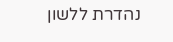נהדרת ללשון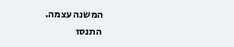המשנה עצמה.
התנסו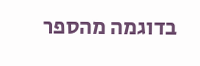בדוגמה מהספר